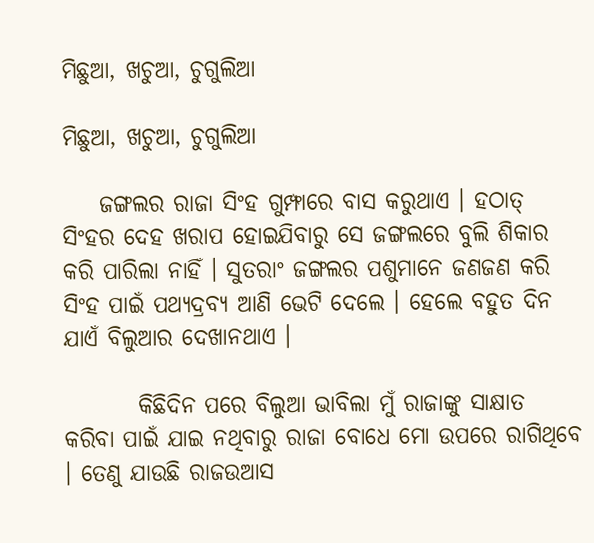ମିଛୁଆ, ଖଚୁଆ, ଚୁଗୁଲିଆ

ମିଛୁଆ, ଖଚୁଆ, ଚୁଗୁଲିଆ

    ଜଙ୍ଗଲର ରାଜା ସିଂହ ଗୁମ୍ଫାରେ ବାସ କରୁଥାଏ । ହଠାତ୍ ସିଂହର ଦେହ ଖରାପ ହୋଇଯିବାରୁ ସେ ଜଙ୍ଗଲରେ ବୁଲି ଶିକାର କରି ପାରିଲା ନାହିଁ । ସୁତରାଂ ଜଙ୍ଗଲର ପଶୁମାନେ ଜଣଜଣ କରି ସିଂହ ପାଇଁ ପଥ୍ୟଦ୍ରବ୍ୟ ଆଣି ଭେଟି ଦେଲେ । ହେଲେ ବହୁତ ଦିନ ଯାଏଁ ବିଲୁଆର ଦେଖାନଥାଏ ।

        କିଛିଦିନ ପରେ ବିଲୁଆ ଭାବିଲା ମୁଁ ରାଜାଙ୍କୁ ସାକ୍ଷାତ କରିବା ପାଇଁ ଯାଇ ନଥିବାରୁ ରାଜା ବୋଧେ ମୋ ଉପରେ ରାଗିଥିବେ । ତେଣୁ ଯାଉଛି ରାଜଉଆସ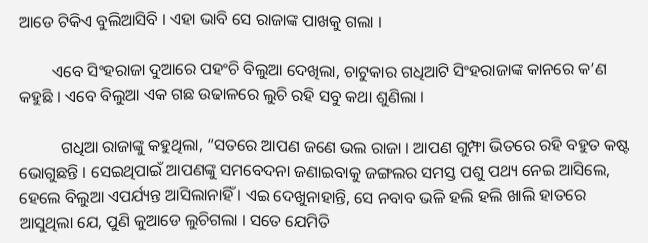ଆଡେ ଟିକିଏ ବୁଲିଆସିବି । ଏହା ଭାବି ସେ ରାଜାଙ୍କ ପାଖକୁ ଗଲା ।

        ଏବେ ସିଂହରାଜା ଦୁଆରେ ପହଂଚି ବିଲୁଆ ଦେଖିଲା, ଚାଟୁକାର ଗଧିଆଟି ସିଂହରାଜାଙ୍କ କାନରେ କ’ଣ କହୁଛି । ଏବେ ବିଲୁଆ ଏକ ଗଛ ଉଢାଳରେ ଲୁଚି ରହି ସବୁ କଥା ଶୁଣିଲା ।

          ଗଧିଆ ରାଜାଙ୍କୁ କହୁଥିଲା, “ସତରେ ଆପଣ ଜଣେ ଭଲ ରାଜା । ଆପଣ ଗୁମ୍ଫା ଭିତରେ ରହି ବହୁତ କଷ୍ଟ ଭୋଗୁଛନ୍ତି । ସେଇଥିପାଇଁ ଆପଣଙ୍କୁ ସମବେଦନା ଜଣାଇବାକୁ ଜଙ୍ଗଲର ସମସ୍ତ ପଶୁ ପଥ୍ୟ ନେଇ ଆସିଲେ, ହେଲେ ବିଲୁଆ ଏପର୍ଯ୍ୟନ୍ତ ଆସିଲାନାହିଁ । ଏଇ ଦେଖୁନାହାନ୍ତି, ସେ ନବାବ ଭଳି ହଲି ହଲି ଖାଲି ହାତରେ ଆସୁଥିଲା ଯେ, ପୁଣି କୁଆଡେ ଲୁଚିଗଲା । ସତେ ଯେମିତି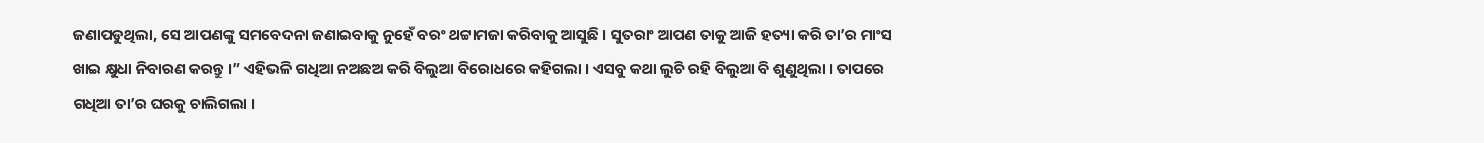ଜଣାପଡୁଥିଲା, ସେ ଆପଣଙ୍କୁ ସମବେଦନା ଜଣାଇବାକୁ ନୁହେଁ ବରଂ ଥଟ୍ଟାମଜା କରିବାକୁ ଆସୁଛି । ସୁତରାଂ ଆପଣ ତାକୁ ଆଜି ହତ୍ୟା କରି ତା’ର ମାଂସ ଖାଇ କ୍ଷୁଧା ନିବାରଣ କରନ୍ତୁ ।” ଏହିଭଳି ଗଧିଆ ନଅଛଅ କରି ବିଲୁଆ ବିରୋଧରେ କହିଗଲା । ଏସବୁ କଥା ଲୁଚି ରହି ବିଲୁଆ ବି ଶୁଣୁଥିଲା । ତାପରେ ଗଧିଆ ତା’ର ଘରକୁ ଚାଲିଗଲା ।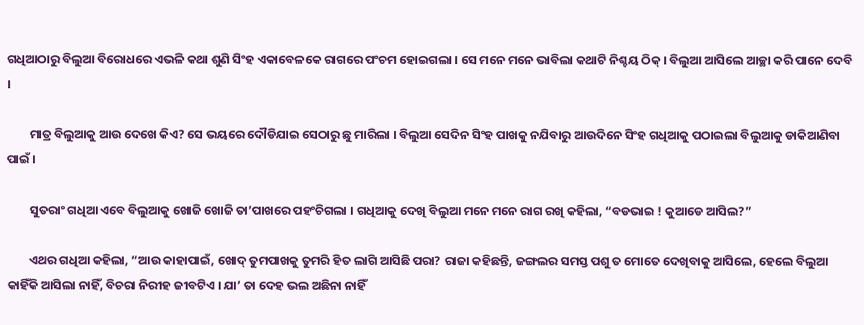ଗଧିଆଠାରୁ ବିଲୁଆ ବିରୋଧରେ ଏଭଳି କଥା ଶୁଣି ସିଂହ ଏକାବେଳକେ ରାଗରେ ପଂଚମ ହୋଇଗଲା । ସେ ମନେ ମନେ ଭାବିଲା କଥାଟି ନିଶ୍ଚୟ ଠିକ୍ । ବିଲୁଆ ଆସିଲେ ଆଚ୍ଛା କରି ପାନେ ଦେବି ।

        ମାତ୍ର ବିଲୁଆକୁ ଆଉ ଦେଖେ କିଏ? ସେ ଭୟରେ ଦୌଡିଯାଇ ସେଠାରୁ ଛୁ ମାରିଲା । ବିଲୁଆ ସେଦିନ ସିଂହ ପାଖକୁ ନଯିବାରୁ ଆଉଦିନେ ସିଂହ ଗଧିଆକୁ ପଠାଇଲା ବିଲୁଆକୁ ଡାକିଆଣିବା ପାଇଁ ।

        ସୁତରାଂ ଗଧିଆ ଏବେ ବିଲୁଆକୁ ଖୋଜି ଖୋଜି ତା’ପାଖରେ ପହଂଚିଗଲା । ଗଧିଆକୁ ଦେଖି ବିଲୁଆ ମନେ ମନେ ରାଗ ରଖି କହିଲା, “ବଡଭାଇ ! କୁଆଡେ ଆସିଲ?”

        ଏଥର ଗଧିଆ କହିଲା, “ଆଉ କାହାପାଇଁ, ଖୋଦ୍ ତୁମପାଖକୁ ତୁମରି ହିତ ଲାଗି ଆସିଛି ପରା? ରାଜା କହିଛନ୍ତି, ଜଙ୍ଗଲର ସମସ୍ତ ପଶୁ ତ ମୋତେ ଦେଖିବାକୁ ଆସିଲେ, ହେଲେ ବିଲୁଆ କାହିଁକି ଆସିଲା ନାହିଁ, ବିଚରା ନିରୀହ ଜୀବଟିଏ । ଯା’ ତା ଦେହ ଭଲ ଅଛିନା ନାହିଁ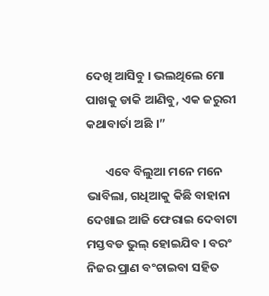ଦେଖି ଆସିବୁ । ଭଲଥିଲେ ମୋ ପାଖକୁ ଡାକି ଆଣିବୁ, ଏକ ଜରୁରୀ କଥାବାର୍ତା ଅଛି ।”

       ଏବେ ବିଲୁଆ ମନେ ମନେ ଭାବିଲା, ଗଧିଆକୁ କିଛି ବାହାନା ଦେଖାଇ ଆଜି ଫେରାଇ ଦେବାଟା ମସ୍ତବଡ ଭୁଲ୍ ହୋଇଯିବ । ବରଂ ନିଜର ପ୍ରାଣ ବଂଚାଇବା ସହିତ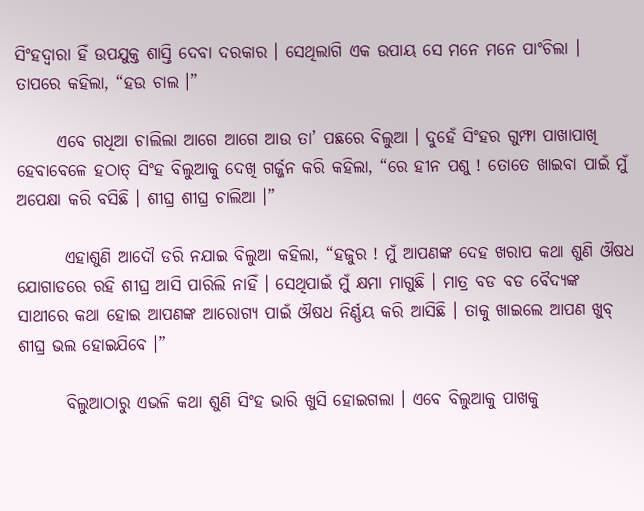ସିଂହଦ୍ୱାରା ହିଁ ଉପଯୁକ୍ତ ଶାସ୍ତି ଦେବା ଦରକାର । ସେଥିଲାଗି ଏକ ଉପାୟ ସେ ମନେ ମନେ ପାଂଚିଲା । ତାପରେ କହିଲା, “ହଉ ଚାଲ ।”

      ଏବେ ଗଧିଆ ଚାଲିଲା ଆଗେ ଆଗେ ଆଉ ତା’ ପଛରେ ବିଲୁଆ । ଦୁହେଁ ସିଂହର ଗୁମ୍ଫା ପାଖାପାଖି ହେବାବେଳେ ହଠାତ୍ ସିଂହ ବିଲୁଆକୁ ଦେଖି ଗର୍ଜ୍ଜନ କରି କହିଲା, “ରେ ହୀନ ପଶୁ ! ତୋତେ ଖାଇବା ପାଇଁ ମୁଁ ଅପେକ୍ଷା କରି ବସିଛି । ଶୀଘ୍ର ଶୀଘ୍ର ଚାଲିଆ ।”

       ଏହାଶୁଣି ଆଦୌ ଡରି ନଯାଇ ବିଲୁଆ କହିଲା, “ହଜୁର ! ମୁଁ ଆପଣଙ୍କ ଦେହ ଖରାପ କଥା ଶୁଣି ଔଷଧ ଯୋଗାଡରେ ରହି ଶୀଘ୍ର ଆସି ପାରିଲି ନାହିଁ । ସେଥିପାଇଁ ମୁଁ କ୍ଷମା ମାଗୁଛି । ମାତ୍ର ବଡ ବଡ ବୈଦ୍ୟଙ୍କ ସାଥୀରେ କଥା ହୋଇ ଆପଣଙ୍କ ଆରୋଗ୍ୟ ପାଇଁ ଔଷଧ ନିର୍ଣ୍ଣୟ କରି ଆସିଛି । ତାକୁ ଖାଇଲେ ଆପଣ ଖୁବ୍ ଶୀଘ୍ର ଭଲ ହୋଇଯିବେ ।”

       ବିଲୁଆଠାରୁ ଏଭଳି କଥା ଶୁଣି ସିଂହ ଭାରି ଖୁସି ହୋଇଗଲା । ଏବେ ବିଲୁଆକୁ ପାଖକୁ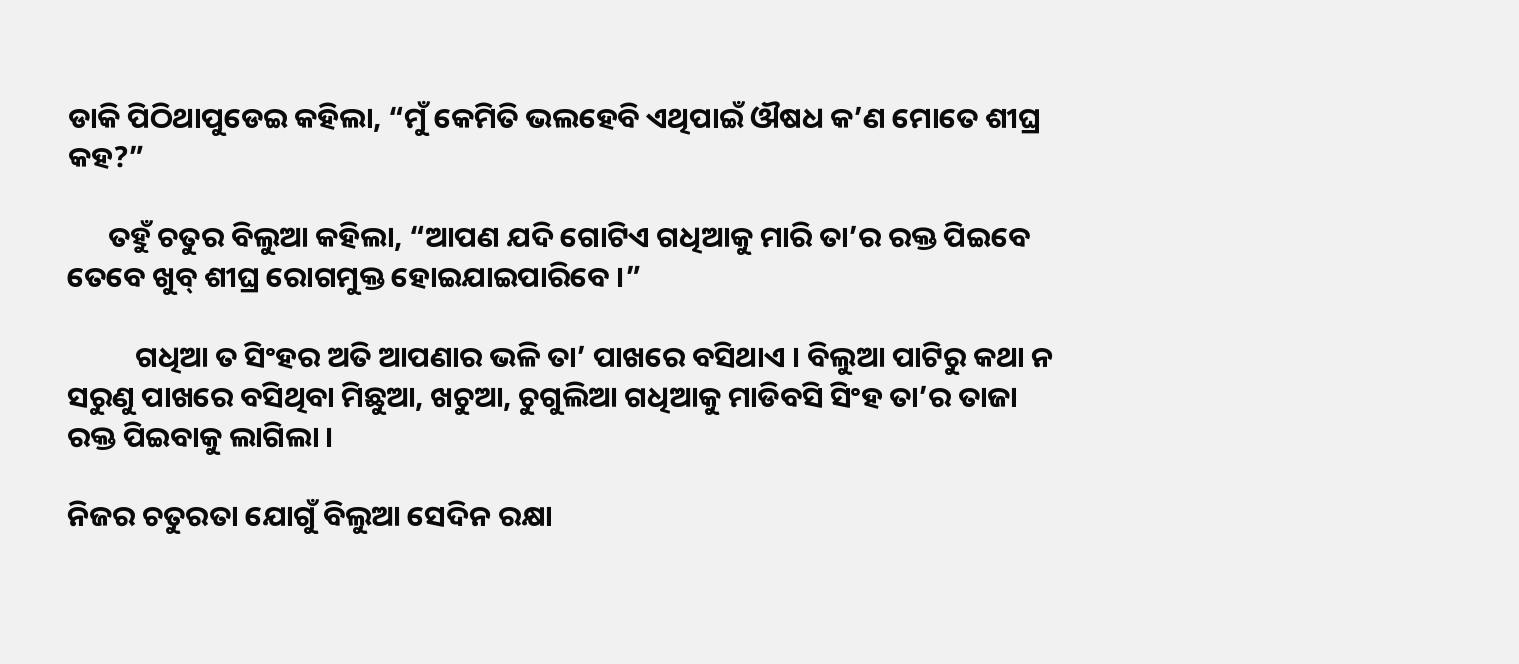ଡାକି ପିଠିଥାପୁଡେଇ କହିଲା, “ମୁଁ କେମିତି ଭଲହେବି ଏଥିପାଇଁ ଔଷଧ କ’ଣ ମୋତେ ଶୀଘ୍ର କହ?”

      ତହୁଁ ଚତୁର ବିଲୁଆ କହିଲା, “ଆପଣ ଯଦି ଗୋଟିଏ ଗଧିଆକୁ ମାରି ତା’ର ରକ୍ତ ପିଇବେ ତେବେ ଖୁବ୍ ଶୀଘ୍ର ରୋଗମୁକ୍ତ ହୋଇଯାଇପାରିବେ ।”

          ଗଧିଆ ତ ସିଂହର ଅତି ଆପଣାର ଭଳି ତା’ ପାଖରେ ବସିଥାଏ । ବିଲୁଆ ପାଟିରୁ କଥା ନ ସରୁଣୁ ପାଖରେ ବସିଥିବା ମିଛୁଆ, ଖଚୁଆ, ଚୁଗୁଲିଆ ଗଧିଆକୁ ମାଡିବସି ସିଂହ ତା’ର ତାଜା ରକ୍ତ ପିଇବାକୁ ଲାଗିଲା ।

ନିଜର ଚତୁରତା ଯୋଗୁଁ ବିଲୁଆ ସେଦିନ ରକ୍ଷା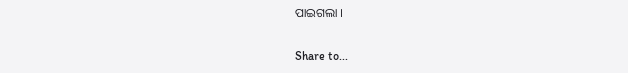ପାଇଗଲା ।

Share to...